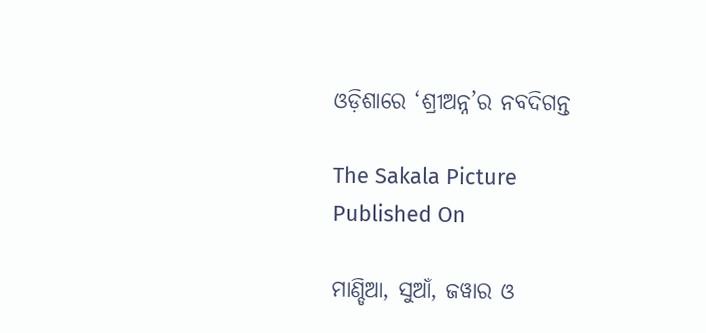ଓଡ଼ିଶାରେ ‘ଶ୍ରୀଅନ୍ନ’ର ନବଦିଗନ୍ତ

The Sakala Picture
Published On

ମାଣ୍ଡିଆ, ସୁଆଁ, ଜୱାର ଓ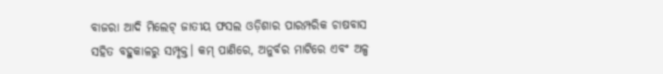ବାଜରା ଆଦି ମିଲେଟ୍‌‌ ଜାତୀୟ ଫସଲ ଓଡ଼ିଶାର ପାରମ୍ପରିକ ଚାଷବାସ ସହିତ ବହୁକାଳରୁ ସମ୍ପୃକ୍ତ। କମ୍‌‌ ପାଣିରେ, ଅନୁର୍ବର ମାଟିରେ ଏବଂ ଅଳ୍ପ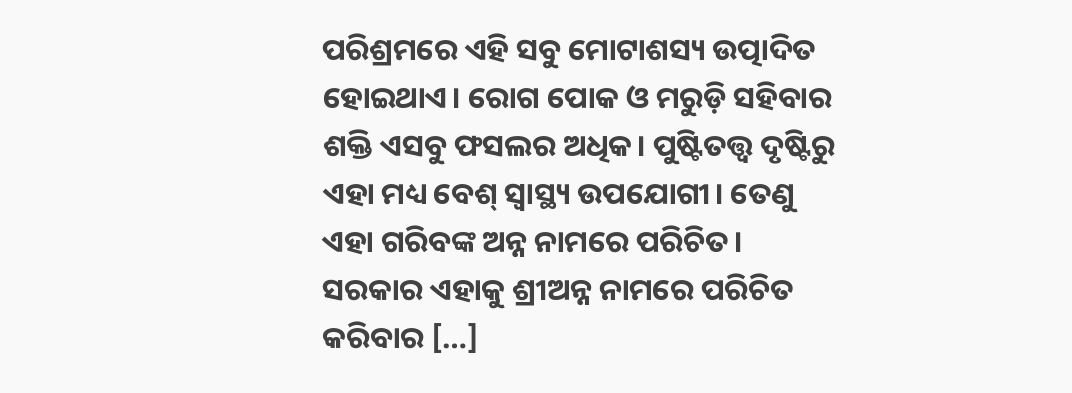ପରିଶ୍ରମରେ ଏହି ସବୁ ମୋଟାଶସ୍ୟ ଉତ୍ପାଦିତ ହୋଇଥାଏ। ରୋଗ ପୋକ ଓ ମରୁଡ଼ି ସହିବାର ଶକ୍ତି ଏସବୁ ଫସଲର ଅଧିକ। ପୁଷ୍ଟିତତ୍ତ୍ୱ ଦୃଷ୍ଟିରୁ ଏହା ମଧ୍ୟ ବେଶ୍‌‌ ସ୍ୱାସ୍ଥ୍ୟ ଉପଯୋଗୀ। ତେଣୁ ଏହା ଗରିବଙ୍କ ଅନ୍ନ ନାମରେ ପରିଚିତ। ସରକାର ଏହାକୁ ଶ୍ରୀଅନ୍ନ ନାମରେ ପରିଚିତ କରିବାର […]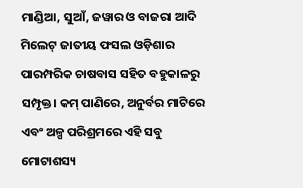ମାଣ୍ଡିଆ, ସୁଆଁ, ଜୱାର ଓ ବାଜରା ଆଦି ମିଲେଟ୍‌‌ ଜାତୀୟ ଫସଲ ଓଡ଼ିଶାର ପାରମ୍ପରିକ ଚାଷବାସ ସହିତ ବହୁକାଳରୁ ସମ୍ପୃକ୍ତ। କମ୍‌‌ ପାଣିରେ, ଅନୁର୍ବର ମାଟିରେ ଏବଂ ଅଳ୍ପ ପରିଶ୍ରମରେ ଏହି ସବୁ ମୋଟାଶସ୍ୟ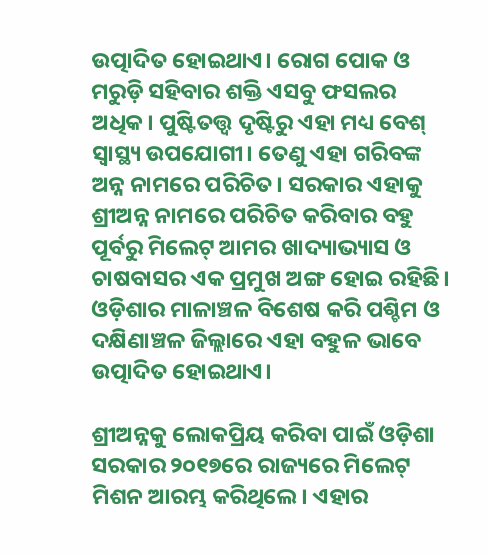ଉତ୍ପାଦିତ ହୋଇଥାଏ। ରୋଗ ପୋକ ଓ ମରୁଡ଼ି ସହିବାର ଶକ୍ତି ଏସବୁ ଫସଲର ଅଧିକ। ପୁଷ୍ଟିତତ୍ତ୍ୱ ଦୃଷ୍ଟିରୁ ଏହା ମଧ୍ୟ ବେଶ୍‌‌ ସ୍ୱାସ୍ଥ୍ୟ ଉପଯୋଗୀ। ତେଣୁ ଏହା ଗରିବଙ୍କ ଅନ୍ନ ନାମରେ ପରିଚିତ। ସରକାର ଏହାକୁ ଶ୍ରୀଅନ୍ନ ନାମରେ ପରିଚିତ କରିବାର ବହୁ ପୂର୍ବରୁ ମିଲେଟ୍‌‌ ଆମର ଖାଦ୍ୟାଭ୍ୟାସ ଓ ଚାଷବାସର ଏକ ପ୍ରମୁଖ ଅଙ୍ଗ ହୋଇ ରହିଛି। ଓଡ଼ିଶାର ମାଳାଞ୍ଚଳ ବିଶେଷ କରି ପଶ୍ଚିମ ଓ ଦକ୍ଷିଣାଞ୍ଚଳ ଜିଲ୍ଲାରେ ଏହା ବହୁଳ ଭାବେ ଉତ୍ପାଦିତ ହୋଇଥାଏ।

ଶ୍ରୀଅନ୍ନକୁ ଲୋକପ୍ରିୟ କରିବା ପାଇଁ ଓଡ଼ିଶା ସରକାର ୨୦୧୭ରେ ରାଜ୍ୟରେ ମିଲେଟ୍‌‌ ମିଶନ ଆରମ୍ଭ କରିଥିଲେ। ଏହାର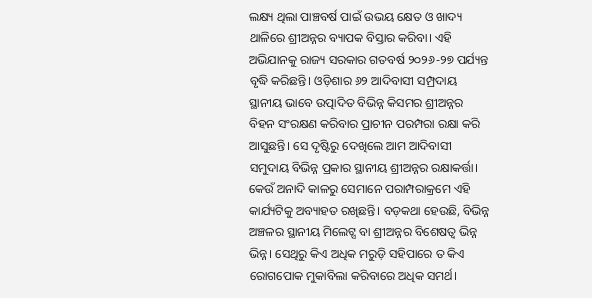ଲକ୍ଷ୍ୟ ଥିଲା ପାଞ୍ଚବର୍ଷ ପାଇଁ ଉଭୟ କ୍ଷେତ ଓ ଖାଦ୍ୟ ଥାଳିରେ ଶ୍ରୀଅନ୍ନର ବ୍ୟାପକ ବିସ୍ତାର କରିବା। ଏହି ଅଭିଯାନକୁ ରାଜ୍ୟ ସରକାର ଗତବର୍ଷ ୨୦୨୬-୨୭ ପର୍ଯ୍ୟନ୍ତ ବୃଦ୍ଧି କରିଛନ୍ତି। ଓଡ଼ିଶାର ୬୨ ଆଦିବାସୀ ସମ୍ପ୍ରଦାୟ ସ୍ଥାନୀୟ ଭାବେ ଉତ୍ପାଦିତ ବିଭିନ୍ନ କିସମର ଶ୍ରୀଅନ୍ନର ବିହନ ସଂରକ୍ଷଣ କରିବାର ପ୍ରାଚୀନ ପରମ୍ପରା ରକ୍ଷା କରି ଆସୁଛନ୍ତି। ସେ ଦୃଷ୍ଟିରୁ ଦେଖିଲେ ଆମ ଆଦିବାସୀ ସମୁଦାୟ ବିଭିନ୍ନ ପ୍ରକାର ସ୍ଥାନୀୟ ଶ୍ରୀଅନ୍ନର ରକ୍ଷାକର୍ତ୍ତା। କେଉଁ ଅନାଦି କାଳରୁ ସେମାନେ ପରାମ୍ପରାକ୍ରମେ ଏହି କାର୍ଯ୍ୟଟିକୁ ଅବ୍ୟାହତ ରଖିଛନ୍ତି। ବଡ଼କଥା ହେଉଛି, ବିଭିନ୍ନ ଅଞ୍ଚଳର ସ୍ଥାନୀୟ ମିଲେଟ୍ସ ବା ଶ୍ରୀଅନ୍ନର ବିଶେଷତ୍ୱ ଭିନ୍ନ ଭିନ୍ନ। ସେଥିରୁ କିଏ ଅଧିକ ମରୁଡ଼ି ସହିପାରେ ତ କିଏ ରୋଗପୋକ ମୁକାବିଲା କରିବାରେ ଅଧିକ ସମର୍ଥ।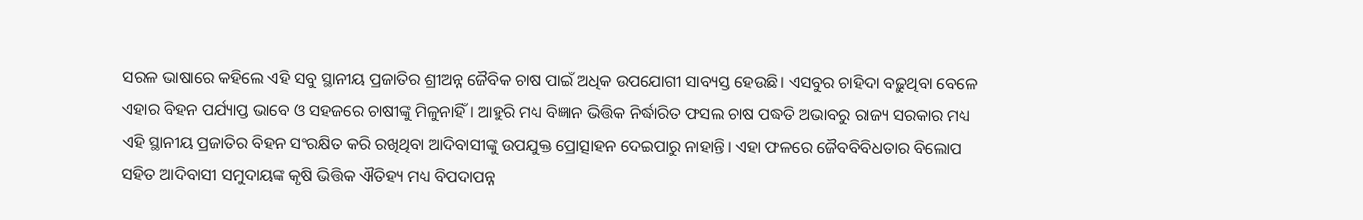ସରଳ ଭାଷାରେ କହିଲେ ଏହି ସବୁ ସ୍ଥାନୀୟ ପ୍ରଜାତିର ଶ୍ରୀଅନ୍ନ ଜୈବିକ ଚାଷ ପାଇଁ ଅଧିକ ଉପଯୋଗୀ ସାବ୍ୟସ୍ତ ହେଉଛି। ଏସବୁର ଚାହିଦା ବଢ଼ୁଥିବା ବେଳେ ଏହାର ବିହନ ପର୍ଯ୍ୟାପ୍ତ ଭାବେ ଓ ସହଜରେ ଚାଷୀଙ୍କୁ ମିଳୁନାହିଁ। ଆହୁରି ମଧ୍ୟ ବିଜ୍ଞାନ ଭିତ୍ତିକ ନିର୍ଦ୍ଧାରିତ ଫସଲ ଚାଷ ପଦ୍ଧତି ଅଭାବରୁ ରାଜ୍ୟ ସରକାର ମଧ୍ୟ ଏହି ସ୍ଥାନୀୟ ପ୍ରଜାତିର ବିହନ ସଂରକ୍ଷିତ କରି ରଖିଥିବା ଆଦିବାସୀଙ୍କୁ ଉପଯୁକ୍ତ ପ୍ରୋତ୍ସାହନ ଦେଇପାରୁ ନାହାନ୍ତି। ଏହା ଫଳରେ ଜୈବବିବିଧତାର ବିଲୋପ ସହିତ ଆଦିବାସୀ ସମୁଦାୟଙ୍କ କୃଷି ଭିତ୍ତିକ ଐତିହ୍ୟ ମଧ୍ୟ ବିପଦାପନ୍ନ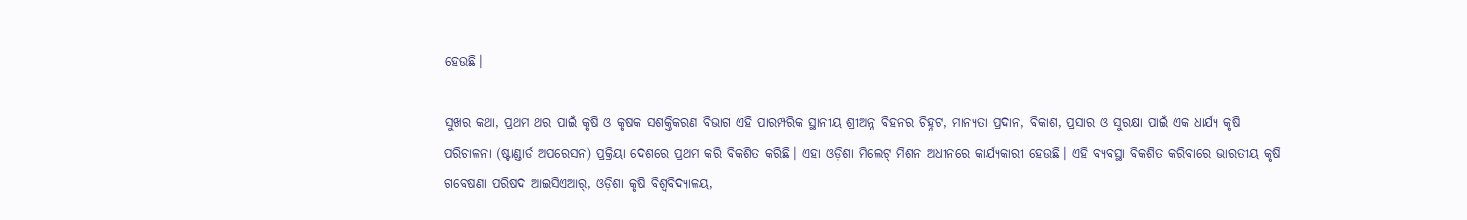ହେଉଛି।

ସୁଖର କଥା, ପ୍ରଥମ ଥର ପାଇଁ କୃଷି ଓ କୃଷକ ସଶକ୍ତିକରଣ ବିଭାଗ ଏହି ପାରମ୍ପରିକ ସ୍ଥାନୀୟ ଶ୍ରୀଅନ୍ନ ବିହନର ଚିହ୍ନଟ, ମାନ୍ୟତା ପ୍ରଦାନ, ବିକାଶ, ପ୍ରସାର ଓ ସୁରକ୍ଷା ପାଇଁ ଏକ ଧାର୍ଯ୍ୟ କୃଷି ପରିଚାଳନା (ଷ୍ଟାଣ୍ଡାର୍ଡ ଅପରେସନ) ପ୍ରକ୍ରିୟା ଦେଶରେ ପ୍ରଥମ କରି ବିକଶିତ କରିଛି। ଏହା ଓଡ଼ିଶା ମିଲେଟ୍‌‌ ମିଶନ ଅଧୀନରେ କାର୍ଯ୍ୟକାରୀ ହେଉଛି। ଏହି ବ୍ୟବସ୍ଥା ବିକଶିତ କରିବାରେ ଭାରତୀୟ କୃଷି ଗବେଷଣା ପରିଷଦ ଆଇସିଏଆର୍‌‌, ଓଡ଼ିଶା କୃଷି ବିଶ୍ୱବିଦ୍ୟାଳୟ,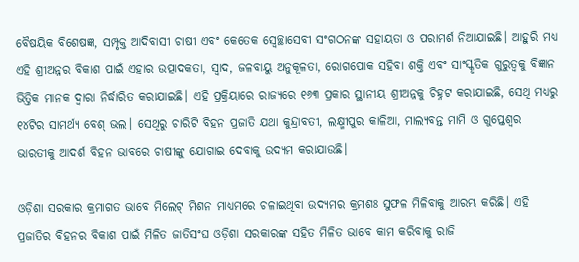ବୈଷୟିକ ବିଶେଷଜ୍ଞ, ସମ୍ପୃକ୍ତ ଆଦିବାସୀ ଚାଷୀ ଏବଂ କେତେକ ସ୍ୱେଚ୍ଛାସେବୀ ସଂଗଠନଙ୍କ ସହାୟତା ଓ ପରାମର୍ଶ ନିଆଯାଇଛି। ଆହୁରି ମଧ୍ୟ ଏହି ଶ୍ରୀଅନ୍ନର ବିକାଶ ପାଇଁ ଏହାର ଉତ୍ପାଦକତା, ସ୍ୱାଦ, ଜଳବାୟୁ ଅନୁକୂଳତା, ରୋଗପୋକ ସହିବା ଶକ୍ତି ଏବଂ ସାଂସ୍କୃତିକ ଗୁରୁତ୍ୱକୁ ବିଜ୍ଞାନ ଭିତ୍ତିକ ମାନକ ଦ୍ୱାରା ନିର୍ଦ୍ଧାରିତ କରାଯାଇଛି। ଏହି ପ୍ରକ୍ରିୟାରେ ରାଜ୍ୟରେ ୧୬୩ ପ୍ରକାର ସ୍ଥାନୀୟ ଶ୍ରୀଅନ୍ନକୁ ଚିହ୍ନଟ କରାଯାଇଛି, ସେଥି ମଧ୍ୟରୁ ୧୪ଟିର ସାମର୍ଥ୍ୟ ବେଶ୍‌‌ ଭଲ। ସେଥିରୁ ଚାରିଟି ବିହନ ପ୍ରଜାତି ଯଥା କୁନ୍ଦ୍ରାବତୀ, ଲକ୍ଷ୍ମୀପୁର କାଳିଆ, ମାଲ୍ୟବନ୍ତ ମାମି ଓ ଗୁପ୍ତେଶ୍ୱର ଭାରତୀକୁ ଆଦର୍ଶ ବିହନ ଭାବରେ ଚାଷୀଙ୍କୁ ଯୋଗାଇ ଦେବାକୁ ଉଦ୍ୟମ କରାଯାଉଛି।

ଓଡ଼ିଶା ସରକାର କ୍ରମାଗତ ଭାବେ ମିଲେଟ୍‌‌ ମିଶନ ମାଧ୍ୟମରେ ଚଳାଇଥିବା ଉଦ୍ୟମର କ୍ରମଶଃ ସୁଫଳ ମିଳିବାକୁ ଆରମ୍ଭ କରିଛି। ଏହି ପ୍ରଜାତିର ବିହନର ବିକାଶ ପାଇଁ ମିଳିତ ଜାତିସଂଘ ଓଡ଼ିଶା ସରକାରଙ୍କ ସହିତ ମିଳିତ ଭାବେ କାମ କରିବାକୁ ରାଜି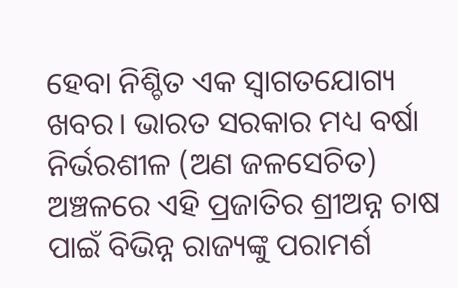ହେବା ନିଶ୍ଚିତ ଏକ ସ୍ୱାଗତଯୋଗ୍ୟ ଖବର। ଭାରତ ସରକାର ମଧ୍ୟ ବର୍ଷା ନିର୍ଭରଶୀଳ (ଅଣ ଜଳସେଚିତ) ଅଞ୍ଚଳରେ ଏହି ପ୍ରଜାତିର ଶ୍ରୀଅନ୍ନ ଚାଷ ପାଇଁ ବିଭିନ୍ନ ରାଜ୍ୟଙ୍କୁ ପରାମର୍ଶ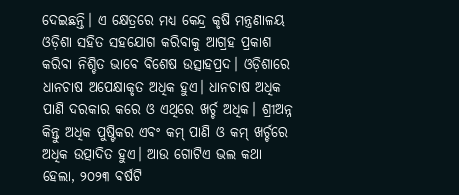ଦେଇଛନ୍ତି। ଏ କ୍ଷେତ୍ରରେ ମଧ୍ୟ କେନ୍ଦ୍ର କୃଷି ମନ୍ତ୍ରଣାଳୟ ଓଡ଼ିଶା ସହିତ ସହଯୋଗ କରିବାକୁ ଆଗ୍ରହ ପ୍ରକାଶ କରିବା ନିଶ୍ଚିତ ଭାବେ ବିଶେଷ ଉତ୍ସାହପ୍ରଦ। ଓଡ଼ିଶାରେ ଧାନଚାଷ ଅପେକ୍ଷାକୃତ ଅଧିକ ହୁଏ। ଧାନଚାଷ ଅଧିକ ପାଣି ଦରକାର କରେ ଓ ଏଥିରେ ଖର୍ଚ୍ଚ ଅଧିକ। ଶ୍ରୀଅନ୍ନ କିନ୍ତୁ ଅଧିକ ପୁଷ୍ଟିକର ଏବଂ କମ୍‌‌ ପାଣି ଓ କମ୍‌‌ ଖର୍ଚ୍ଚରେ ଅଧିକ ଉତ୍ପାଦିତ ହୁଏ। ଆଉ ଗୋଟିଏ ଭଲ କଥା ହେଲା, ୨୦୨୩ ବର୍ଷଟି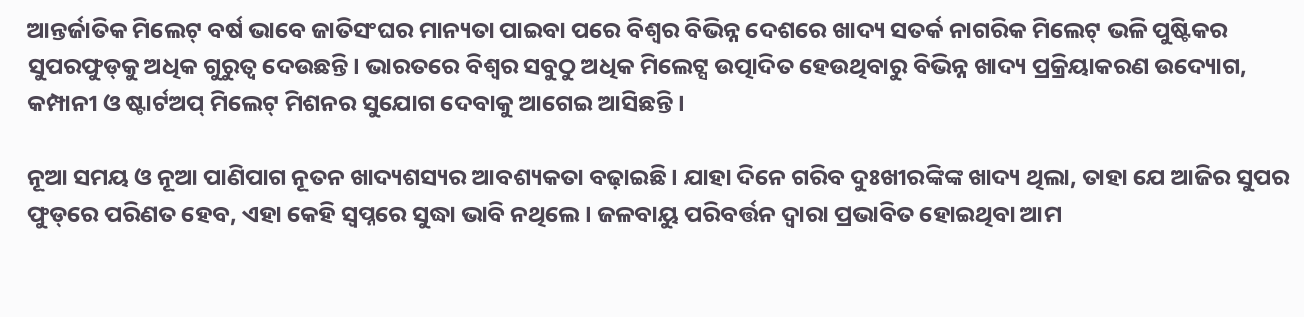ଆନ୍ତର୍ଜାତିକ ମିଲେଟ୍‌‌ ବର୍ଷ ଭାବେ ଜାତିସଂଘର ମାନ୍ୟତା ପାଇବା ପରେ ବିଶ୍ୱର ବିଭିନ୍ନ ଦେଶରେ ଖାଦ୍ୟ ସତର୍କ ନାଗରିକ ମିଲେଟ୍‌‌ ଭଳି ପୁଷ୍ଟିକର ସୁପରଫୁଡ୍‌‌କୁ ଅଧିକ ଗୁରୁତ୍ୱ ଦେଉଛନ୍ତି। ଭାରତରେ ବିଶ୍ୱର ସବୁଠୁ ଅଧିକ ମିଲେଟ୍ସ ଉତ୍ପାଦିତ ହେଉଥିବାରୁ ବିଭିନ୍ନ ଖାଦ୍ୟ ପ୍ରକ୍ରିୟାକରଣ ଉଦ୍ୟୋଗ, କମ୍ପାନୀ ଓ ଷ୍ଟାର୍ଟଅପ୍‌‌ ମିଲେଟ୍‌‌ ମିଶନର ସୁଯୋଗ ଦେବାକୁ ଆଗେଇ ଆସିଛନ୍ତି।

ନୂଆ ସମୟ ଓ ନୂଆ ପାଣିପାଗ ନୂତନ ଖାଦ୍ୟଶସ୍ୟର ଆବଶ୍ୟକତା ବଢ଼ାଇଛି। ଯାହା ଦିନେ ଗରିବ ଦୁଃଖୀରଙ୍କିଙ୍କ ଖାଦ୍ୟ ଥିଲା, ତାହା ଯେ ଆଜିର ସୁପର ଫୁଡ୍‌‌ରେ ପରିଣତ ହେବ, ଏହା କେହି ସ୍ୱପ୍ନରେ ସୁଦ୍ଧା ଭାବି ନଥିଲେ। ଜଳବାୟୁ ପରିବର୍ତ୍ତନ ଦ୍ୱାରା ପ୍ରଭାବିତ ହୋଇଥିବା ଆମ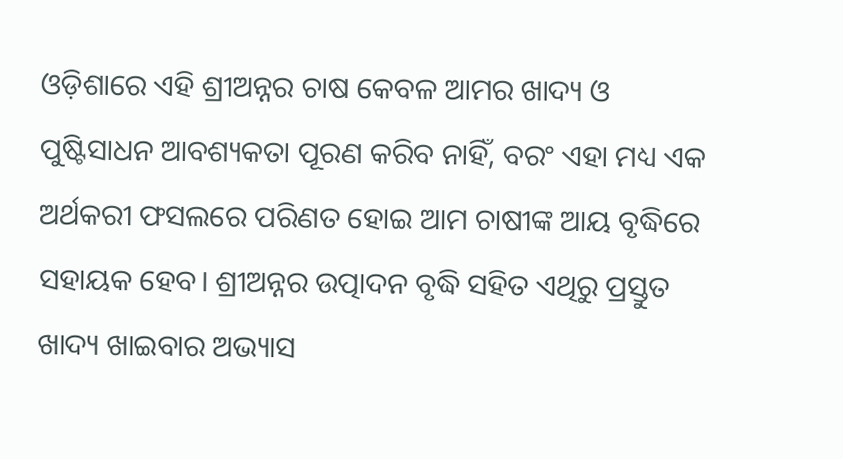ଓଡ଼ିଶାରେ ଏହି ଶ୍ରୀଅନ୍ନର ଚାଷ କେବଳ ଆମର ଖାଦ୍ୟ ଓ ପୁଷ୍ଟିସାଧନ ଆବଶ୍ୟକତା ପୂରଣ କରିବ ନାହିଁ, ବରଂ ଏହା ମଧ୍ୟ ଏକ ଅର୍ଥକରୀ ଫସଲରେ ପରିଣତ ହୋଇ ଆମ ଚାଷୀଙ୍କ ଆୟ ବୃଦ୍ଧିରେ ସହାୟକ ହେବ। ଶ୍ରୀଅନ୍ନର ଉତ୍ପାଦନ ବୃଦ୍ଧି ସହିତ ଏଥିରୁ ପ୍ରସ୍ତୁତ ଖାଦ୍ୟ ଖାଇବାର ଅଭ୍ୟାସ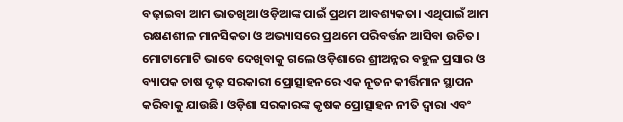ବଢ଼ାଇବା ଆମ ଭାତଖିଆ ଓଡ଼ିଆଙ୍କ ପାଇଁ ପ୍ରଥମ ଆବଶ୍ୟକତା। ଏଥିପାଇଁ ଆମ ରକ୍ଷଣଶୀଳ ମାନସିକତା ଓ ଅଭ୍ୟାସରେ ପ୍ରଥମେ ପରିବର୍ତ୍ତନ ଆସିବା ଉଚିତ। ମୋଟାମୋଟି ଭାବେ ଦେଖିବାକୁ ଗଲେ ଓଡ଼ିଶାରେ ଶ୍ରୀଅନ୍ନର ବହୁଳ ପ୍ରସାର ଓ ବ୍ୟାପକ ଚାଷ ଦୃଢ଼ ସରକାରୀ ପ୍ରୋତ୍ସାହନରେ ଏକ ନୂତନ କୀର୍ତ୍ତିମାନ ସ୍ଥାପନ କରିବାକୁ ଯାଉଛି। ଓଡ଼ିଶା ସରକାରଙ୍କ କୃଷକ ପ୍ରୋତ୍ସାହନ ନୀତି ଦ୍ୱାରା ଏବଂ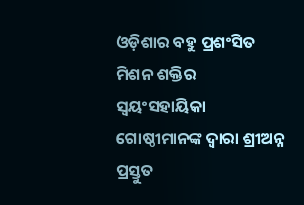ଓଡ଼ିଶାର ବହୁ ପ୍ରଶଂସିତ ମିଶନ ଶକ୍ତିର ସ୍ୱୟଂସହାୟିକା ଗୋଷ୍ଠୀମାନଙ୍କ ଦ୍ୱାରା ଶ୍ରୀଅନ୍ନ ପ୍ରସ୍ତୁତ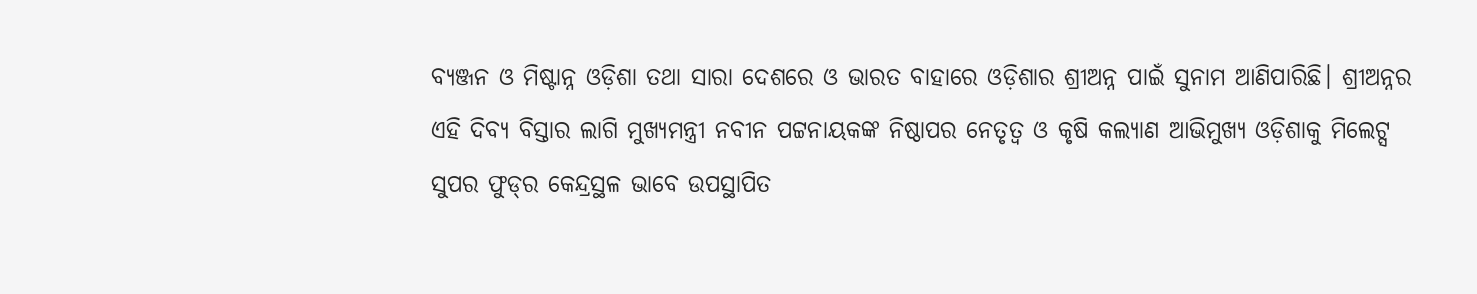ବ୍ୟଞ୍ଜନ ଓ ମିଷ୍ଟାନ୍ନ ଓଡ଼ିଶା ତଥା ସାରା ଦେଶରେ ଓ ଭାରତ ବାହାରେ ଓଡ଼ିଶାର ଶ୍ରୀଅନ୍ନ ପାଇଁ ସୁନାମ ଆଣିପାରିଛି। ଶ୍ରୀଅନ୍ନର ଏହି ଦିବ୍ୟ ବିସ୍ତାର ଲାଗି ମୁଖ୍ୟମନ୍ତ୍ରୀ ନବୀନ ପଟ୍ଟନାୟକଙ୍କ ନିଷ୍ଠାପର ନେତୃତ୍ୱ ଓ କୃଷି କଲ୍ୟାଣ ଆଭିମୁଖ୍ୟ ଓଡ଼ିଶାକୁ ମିଲେଟ୍ସ ସୁପର ଫୁଡ୍‌‌ର କେନ୍ଦ୍ରସ୍ଥଳ ଭାବେ ଉପସ୍ଥାପିତ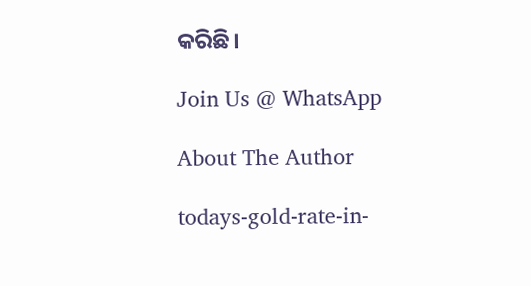କରିଛି।

Join Us @ WhatsApp

About The Author

todays-gold-rate-in-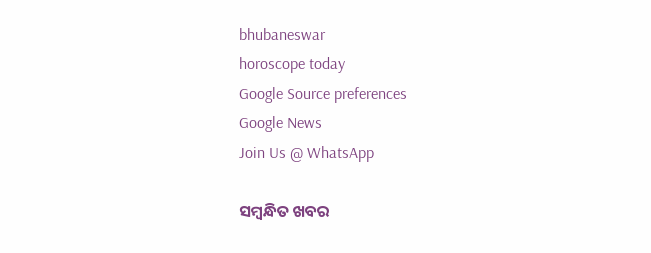bhubaneswar
horoscope today
Google Source preferences
Google News
Join Us @ WhatsApp

ସମ୍ବନ୍ଧିତ ଖବର